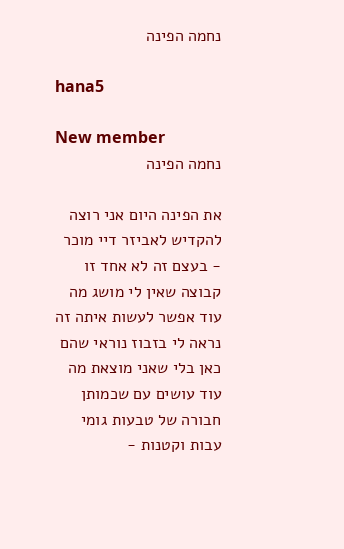נחמה הפינה

hana5

New member
נחמה הפינה

את הפינה היום אני רוצה להקדיש לאביזר דיי מוכר - בעצם זה לא אחד זו קבוצה שאין לי מושג מה עוד אפשר לעשות איתה זה נראה לי בזבוז נוראי שהם כאן בלי שאני מוצאת מה עוד עושים עם שכמותן חבורה של טבעות גומי עבות וקטנות -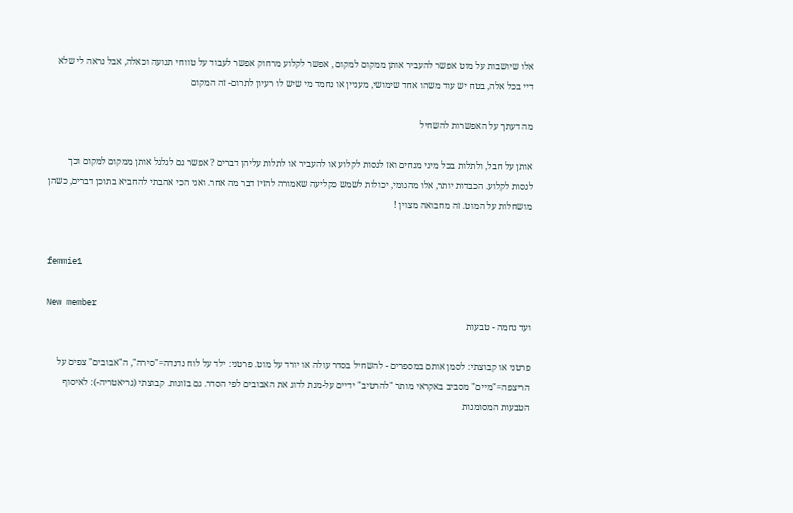אלו שיושבות על מוט אפשר להעביר אותן ממקום למקום , אפשר לקלוע מרחוק אפשר לעבוד על טווחי תנועה וכאלה, אבל נראה לי שלא דיי בכל אלה, בטח יש עוד משהו אחד שימושי, מעניין או נחמד מי שיש לו רעיון לתרום- זה המקום

מה דעתך על האפשרות להשחיל

אותן על חבל, ולתלות בכל מיני מנחים ואז לנסות לקלוע או להעביר או לתלות עליהן דברים ? אפשר גם לגלגל אותן ממקום למקום וכך לנסות לקלוע. הכבדות יותר, אלו מהגומי, יכולות לשמש כקליעה שאמורה להזיז דבר מה אחר. ואני הכי אהבתי להחביא בתוכן דברים, כשהן מושחלות על המוט. זה מחבואה מצוין !


femmie1

New member
ועד נחמה - טבעות

פרטני או קבוצתי: לסמן אותם במספרים - להשחיל בסדר עולה או יורד על מוט. פרטני: ילד על לוח נדנדה="סירה", ה"אבובים" צפים על הריצפה="מיים" מסביב באקראי מותר "להרטיב" ידיים על-מנת לדוג את האבובים לפי הסדר. גם בזוגות. קבוצתי (גריאטריה-): לאיסוף הטבעות המסומנות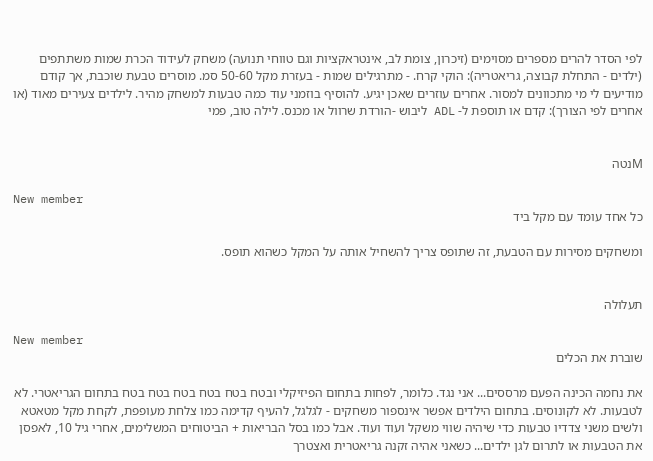לפי הסדר להרים מספרים מסוימים (זיכרון, צומת לב, אינטראקציות וגם טווחי תנועה) משחק לעידוד הכרת שמות משתתפים (ילדים - התחלת קבוצה, גריאטריה): הוקי קרח. - מתרגילים שמות - בעזרת מקל 50-60 סמ. מוסרים טבעת שוכבת, אך קודם מודיעים לי מי מתכוונים למסור. אחרים עוזרים שאכן יגיע. להוסיף בוזמני עוד כמה טבעות למשחק מהיר. לילדים צעירים מאוד (או אחרים לפי הצורך): קדם או תוספת ל- ADL ליבוש -הורדת שרוול או מכנס. לילה טוב, פמי


Mנטה

New member
כל אחד עומד עם מקל ביד

ומשחקים מסירות עם הטבעת, זה שתופס צריך להשחיל אותה על המקל כשהוא תופס.


תעלולה

New member
שוברת את הכלים

את נחמה הכינה הפעם מרססים... אני נגד. כלומר, לפחות בתחום הפיזיקלי ובטח בטח בטח בטח בטח בטח בתחום הגריאטרי. לא לטבעות. לא לקונוסים. בתחום הילדים אפשר אינספור משחקים - לגלגל, להעיף קדימה כמו צלחת מעופפת, לקחת מקל מטאטא ולשים משני צדדיו טבעות כדי שיהיה שווי משקל ועוד ועוד. אבל כמו בסל הבריאות + הביטוחים המשלימים, אחרי גיל 10, לאפסן את הטבעות או לתרום לגן ילדים... כשאני אהיה זקנה גריאטרית ואצטרך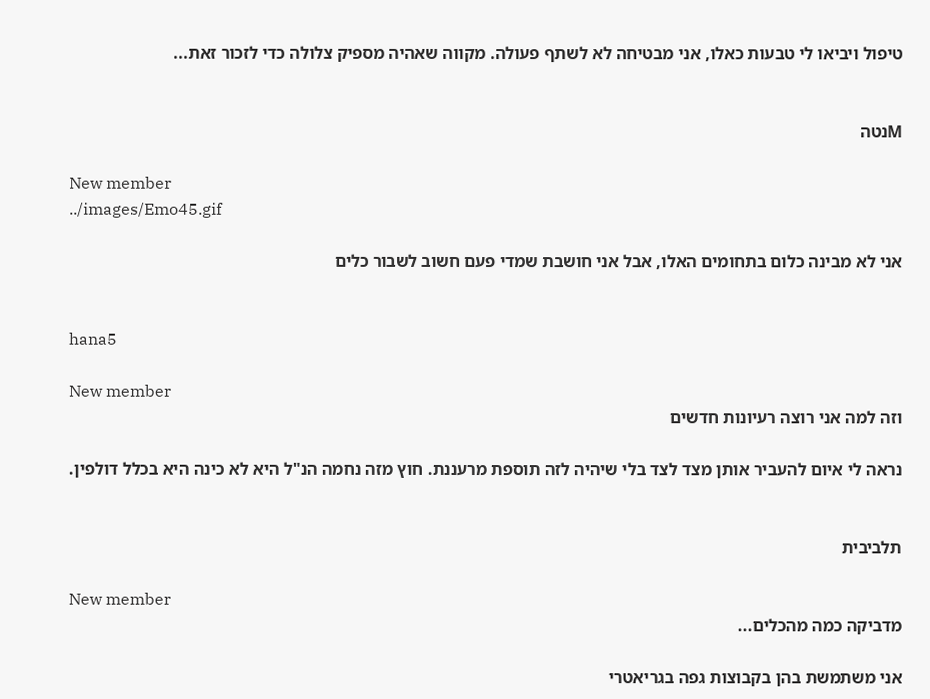טיפול ויביאו לי טבעות כאלו, אני מבטיחה לא לשתף פעולה. מקווה שאהיה מספיק צלולה כדי לזכור זאת...


Mנטה

New member
../images/Emo45.gif

אני לא מבינה כלום בתחומים האלו, אבל אני חושבת שמדי פעם חשוב לשבור כלים


hana5

New member
וזה למה אני רוצה רעיונות חדשים

נראה לי איום להעביר אותן מצד לצד בלי שיהיה לזה תוספת מרעננת. חוץ מזה נחמה הנ"ל היא לא כינה היא בכלל דולפין.


תלביבית

New member
מדביקה כמה מהכלים...

אני משתמשת בהן בקבוצות גפה בגריאטרי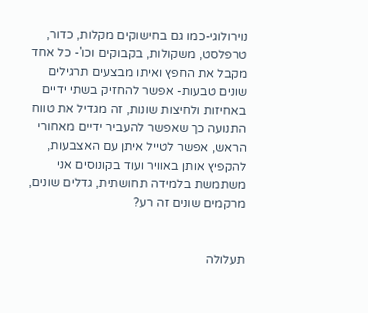נוירולוגי-כמו גם בחישוקים מקלות, כדור, טרפלסט, משקולות, בקבוקים וכו'- כל אחד מקבל את החפץ ואיתו מבצעים תרגילים שונים טבעות- אפשר להחזיק בשתי ידיים באחיזות ולחיצות שונות, זה מגדיל את טווח התנועה כך שאפשר להעביר ידיים מאחורי הראש, אפשר לטייל איתן עם האצבעות, להקפיץ אותן באוויר ועוד בקונוסים אני משתמשת בלמידה תחושתית, גדלים שונים, מרקמים שונים זה רע?


תעלולה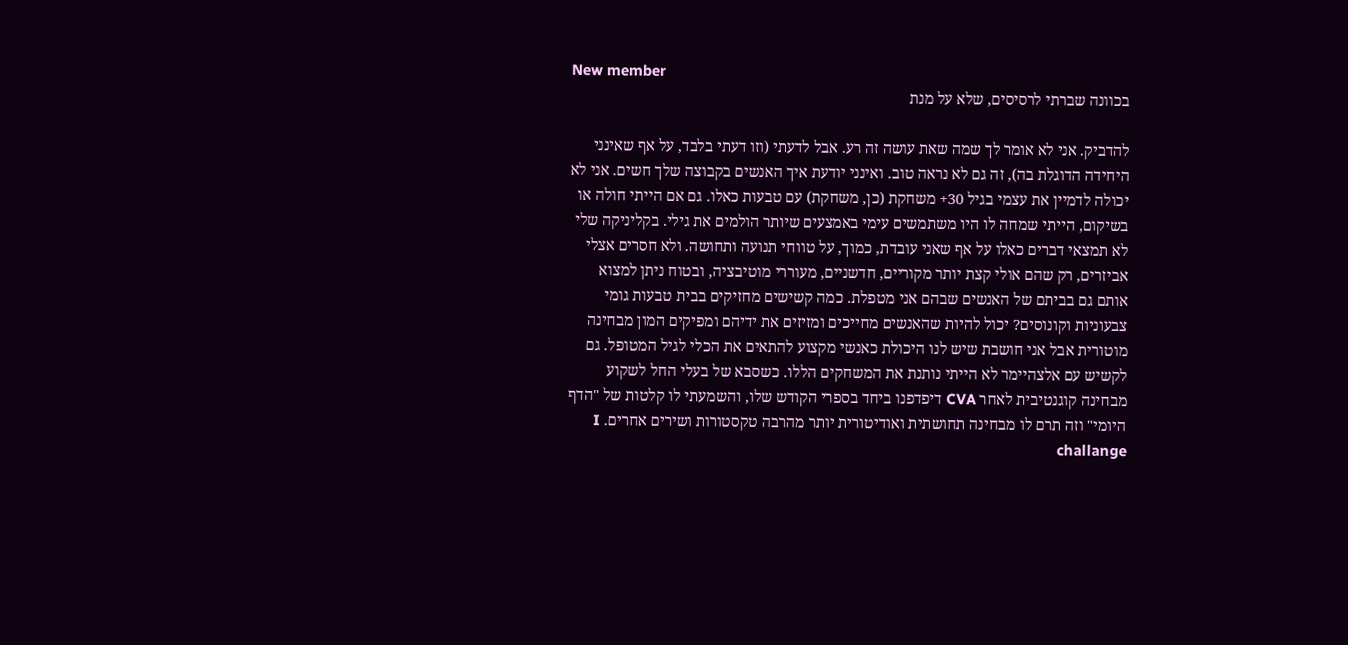New member
בכוונה שברתי לרסיסים, שלא על מנת

להדביק. אני לא אומר לך שמה שאת עושה זה רע. אבל לדעתי (וזו דעתי בלבד, על אף שאינני היחידה הדוגלת בה), זה גם לא נראה טוב. ואינני יודעת איך האנשים בקבוצה שלך חשים. אני לא יכולה לדמיין את עצמי בגיל 30+ משחקת (כן, משחקת) עם טבעות כאלו. גם אם הייתי חולה או בשיקום, הייתי שמחה לו היו משתמשים עימי באמצעים שיותר הולמים את גילי. בקליניקה שלי לא תמצאי דברים כאלו על אף שאני עובדת, כמוך, על טווחי תנועה ותחושה. ולא חסרים אצלי אביזרים, רק שהם אולי קצת יותר מקוריים, חדשניים, מעוררי מוטיבציה, ובטוח ניתן למצוא אותם גם בביתם של האנשים שבהם אני מטפלת. כמה קשישים מחזיקים בבית טבעות גומי צבעוניות וקונוסים? יכול להיות שהאנשים מחייכים ומזיזים את ידיהם ומפיקים המון מבחינה מוטורית אבל אני חושבת שיש לנו היכולת כאנשי מקצוע להתאים את הכלי לגיל המטופל. גם לקשיש עם אלצהיימר לא הייתי נותנת את המשחקים הללו. כשסבא של בעלי החל לשקוע מבחינה קוגנטיבית לאחר CVA דיפדפנו ביחד בספרי הקודש שלו, והשמעתי לו קלטות של "הדף היומי" וזה תרם לו מבחינה תחושתית ואודיטורית יותר מהרבה טקסטורות ושירים אחרים. I challange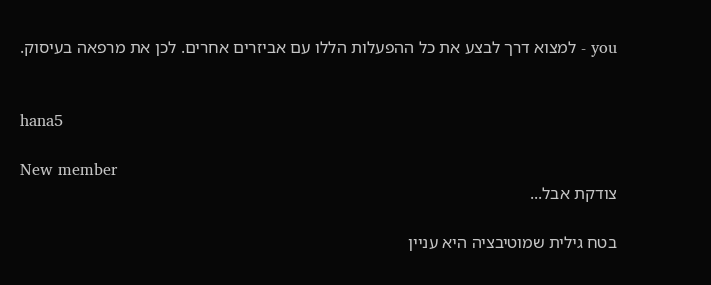you - למצוא דרך לבצע את כל ההפעלות הללו עם אביזרים אחרים. לכן את מרפאה בעיסוק.


hana5

New member
צודקת אבל...

בטח גילית שמוטיבציה היא עניין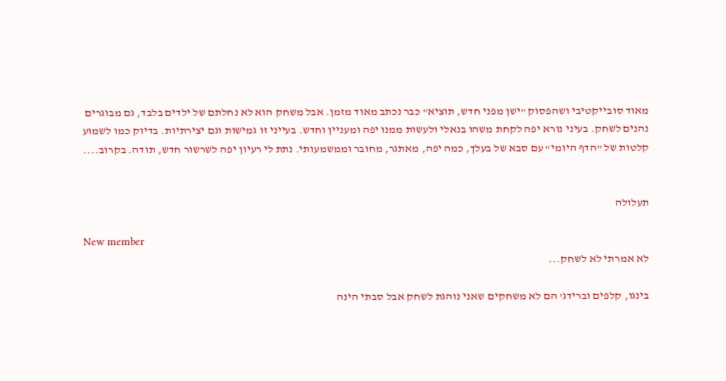מאוד סובייקטיבי ושהפסוק "ישן מפני חדש, תוציא" כבר נכתב מאוד מזמן. אבל משחק הוא לא נחלתם של ילדים בלבד, גם מבוגרים נהנים לשחק. בעיני נורא יפה לקחת משהו בנאלי ולעשות ממנו יפה ומעניין וחדש. בעייני זו גמישות וגם יצירתיות. בדיוק כמו לשמוע קלטות של "הדף היומי" עם סבא של בעלך, כמה יפה, מאתגר, מחובר וממשמעותי. נתת לי רעיון יפה לשרשור חדש, תודה. בקרוב....


תעלולה

New member
לא אמרתי לא לשחק...

בינגו, קלפים וברידג' הם לא משחקים שאני נוהגת לשחק אבל סבתי הינה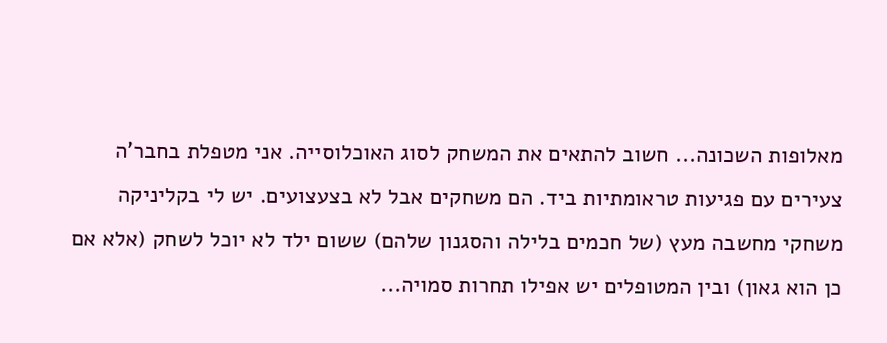מאלופות השכונה... חשוב להתאים את המשחק לסוג האוכלוסייה. אני מטפלת בחבר'ה צעירים עם פגיעות טראומתיות ביד. הם משחקים אבל לא בצעצועים. יש לי בקליניקה משחקי מחשבה מעץ (של חכמים בלילה והסגנון שלהם) ששום ילד לא יוכל לשחק (אלא אם כן הוא גאון) ובין המטופלים יש אפילו תחרות סמויה...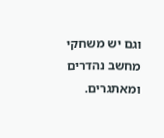וגם יש משחקי מחשב נהדרים ומאתגרים.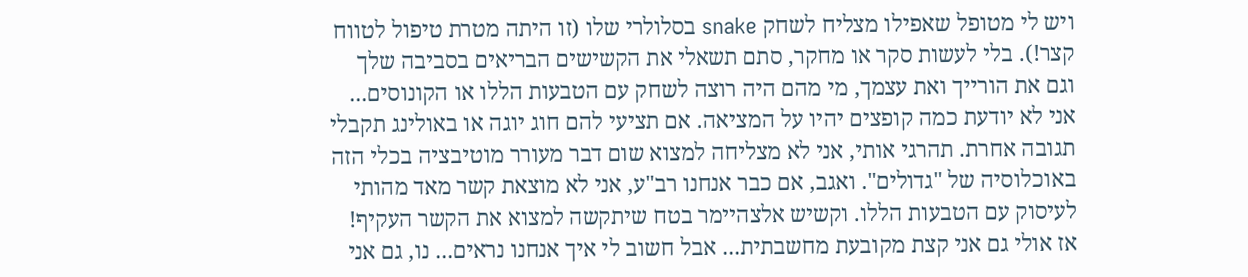ויש לי מטופל שאפילו מצליח לשחק snake בסלולרי שלו (זו היתה מטרת טיפול לטווח קצר!). בלי לעשות סקר או מחקר, סתם תשאלי את הקשישים הבריאים בסביבה שלך וגם את הורייך ואת עצמך, מי מהם היה רוצה לשחק עם הטבעות הללו או הקונוסים... אני לא יודעת כמה קופצים יהיו על המציאה. אם תציעי להם חוג יוגה או באולינג תקבלי תגובה אחרת. תהרגי אותי, אני לא מצליחה למצוא שום דבר מעורר מוטיבציה בכלי הזה באוכלוסיה של "גדולים". ואגב, אם כבר אנחנו רב"ע, אני לא מוצאת קשר מאד מהותי לעיסוק עם הטבעות הללו. וקשיש אלצהיימר בטח שיתקשה למצוא את הקשר העקיף! אז אולי גם אני קצת מקובעת מחשבתית... אבל חשוב לי איך אנחנו נראים... נו, גם אני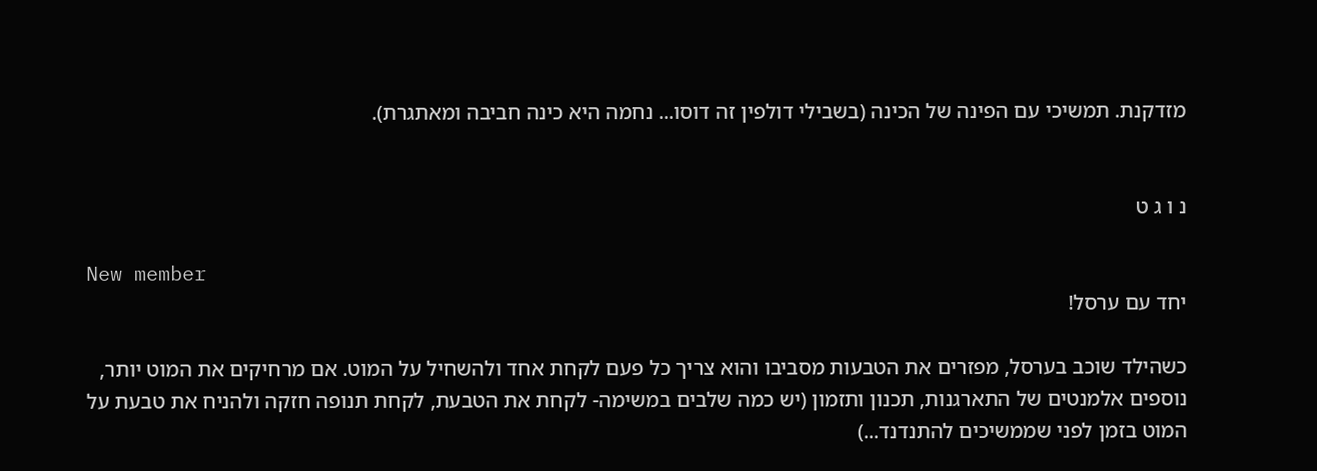מזדקנת. תמשיכי עם הפינה של הכינה (בשבילי דולפין זה דוסו... נחמה היא כינה חביבה ומאתגרת).


נ ו ג ט

New member
יחד עם ערסל!

כשהילד שוכב בערסל, מפזרים את הטבעות מסביבו והוא צריך כל פעם לקחת אחד ולהשחיל על המוט. אם מרחיקים את המוט יותר, נוספים אלמנטים של התארגנות, תכנון ותזמון (יש כמה שלבים במשימה- לקחת את הטבעת, לקחת תנופה חזקה ולהניח את טבעת על המוט בזמן לפני שממשיכים להתנדנד...)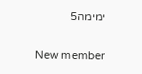ימימה5

New member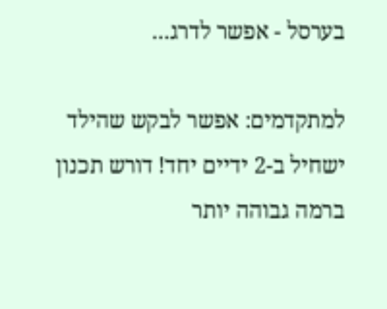בערסל - אפשר לדרג...

למתקדמים: אפשר לבקש שהילד ישחיל ב-2 ידיים יחד! דורש תכנון ברמה גבוהה יותר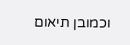וכמובן תיאום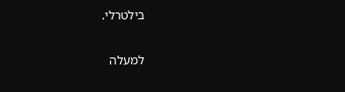בילטרלי.

למעלה